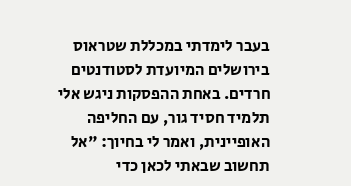בעבר לימדתי במכללת שטראוס בירושלים המיועדת לסטודנטים חרדים. באחת ההפסקות ניגש אלי תלמיד חסיד גור, עם החליפה האופיינית, ואמר לי בחיוך: "אל תחשוב שבאתי לכאן כדי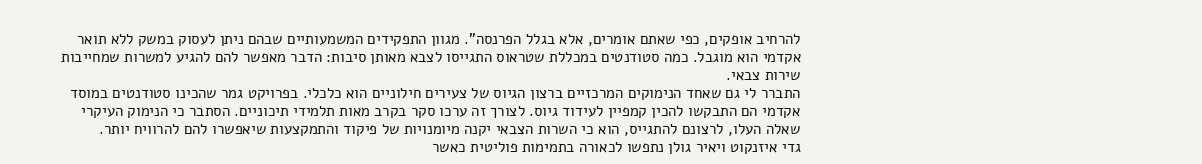להרחיב אופקים, כפי שאתם אומרים, אלא בגלל הפרנסה". מגוון התפקידים המשמעותיים שבהם ניתן לעסוק במשק ללא תואר אקדמי הוא מוגבל. כמה סטודנטים במכללת שטראוס התגייסו לצבא מאותן סיבות: הדבר מאפשר להם להגיע למשרות שמחייבות שירות צבאי.
התברר לי גם שאחד הנימוקים המרכזיים ברצון הגיוס של צעירים חילוניים הוא כלכלי. בפרויקט גמר שהכינו סטודנטים במוסד אקדמי הם התבקשו להכין קמפיין לעידוד גיוס. לצורך זה ערכו סקר בקרב מאות תלמידי תיכוניים. הסתבר כי הנימוק העיקרי שאלה העלו, לרצונם להתגייס, הוא כי השרות הצבאי יקנה מיומנויות של פיקוד והתמקצעות שיאפשרו להם להרוויח יותר.
גדי איזנקוט ויאיר גולן נתפשו לכאורה בתמימות פוליטית כאשר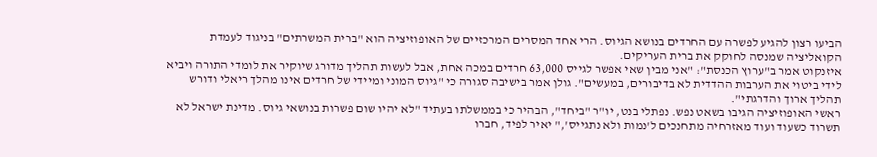הביעו רצון להגיע לפשרה עם החרדים בנושא הגיוס. הרי אחד המסרים המרכזיים של האופוזיציה הוא "ברית המשרתים" בניגוד לעמדת הקואליציה שמנסה לחוקק את ברית העריקים.
איזנקוט אמר ב"ערוץ הכנסת": "אני מבין שאי אפשר לגייס 63,000 חרדים במכה אחת, אבל לעשות תהליך מדורג שיוקיר את לומדי התורה ויביא לידי ביטוי את הערבות ההדדית לא בדיבורים, במעשים". גולן אמר בישיבה סגורה כי "גיוס המוני ומיידי של חרדים אינו מהלך ריאלי ודורש תהליך ארוך והדרגתי".
ראשי האופוזיציה הגיבו בשאט נפש. נפתלי בנט, יו"ר "ביחד", הבהיר כי בממשלתו בעתיד "לא יהיו שום פשרות בנושאי גיוס. מדינת ישראל לא תשרוד כשעוד ועוד מאזרחיה מתחנכים ל'נמות ולא נתגייס'," יאיר לפיד, חברו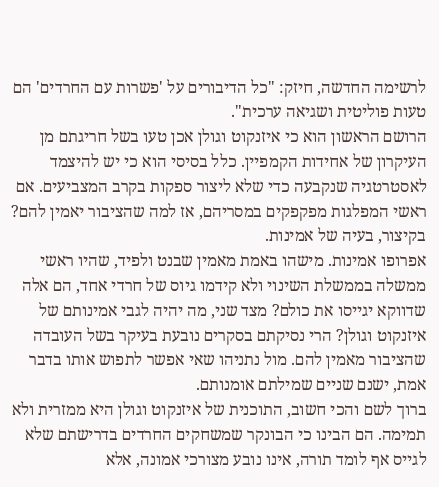לרשימה החדשה, חיזק: "כל הדיבורים על 'פשרות עם החרדים' הם טעות פוליטית ושגיאה ערכית".
הרושם הראשון הוא כי איזנקוט וגולן אכן טעו בשל חריגתם מן העיקרון של אחידות הקמפיין. כלל בסיסי הוא כי יש להיצמד לאסטרטגיה שנקבעה כדי שלא ליצור ספקות בקרב המצביעים. אם ראשי המפלגות מפקפקים במסריהם, אז למה שהציבור יאמין להם? בקיצור, בעיה של אמינות.
אפרופו אמינות. מישהו באמת מאמין שבנט ולפיד, שהיו ראשי ממשלה בממשלת השינוי ולא קידמו גיוס של חרדי אחד, הם אלה שדווקא יגייסו את כולם? מצד שני, מה יהיה לגבי אמינותם של איזנקוט וגולן? הרי נסיקתם בסקרים נובעת בעיקר בשל העובדה שהציבור מאמין להם. מול נתניהו שאי אפשר לתפוש אותו בדבר אמת, ישנם שניים שמילתם אומנותם.
ברוך לשם והכי חשוב, התוכנית של איזנקוט וגולן היא ממזרית ולא תמימה. הם הבינו כי הבונקר שמשחקים החרדים בדרישתם שלא לגייס אף לומד תורה, אינו נובע מצורכי אמונה, אלא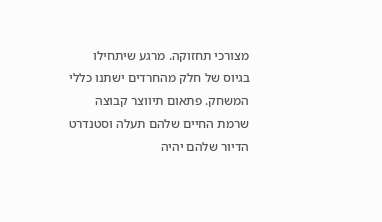מצורכי תחזוקה. מרגע שיתחילו בגיוס של חלק מהחרדים ישתנו כללי המשחק. פתאום תיווצר קבוצה שרמת החיים שלהם תעלה וסטנדרט הדיור שלהם יהיה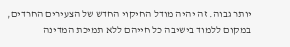יותר גבוה. זה יהיה מודל החיקוי החדש של הצעירים החרדים, במקום ללמוד בישיבה כל חייהם ללא תמיכת המדינה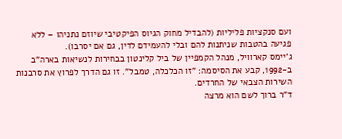ועם סנקציות פליליות (להבדיל מחוק הגיוס הפיקטיבי שיוזם נתניהו – ללא פגיעה בהטבות שניתנות להם ובלי להעמידם לדין, גם אם יסרבו).
ג'יימס קארוויל, מנהל הקמפיין של ביל קלינטון בבחירות לנשיאות בארה"ב ב-1992, קבע את הסיסמה: "זו הכלכלה, טמבל". זו גם הדרך לפרוץ את סרבנות השירות הצבאי של החרדים.
ד"ר ברוך לשם הוא מרצה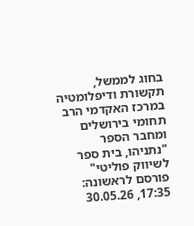בחוג לממשל, תקשורת ודיפלומטיה במרכז האקדמי הרב תחומי בירושלים ומחבר הספר "נתניהו, בית ספר לשיווק פוליטי"
פורסם לראשונה: 17:35, 30.05.26